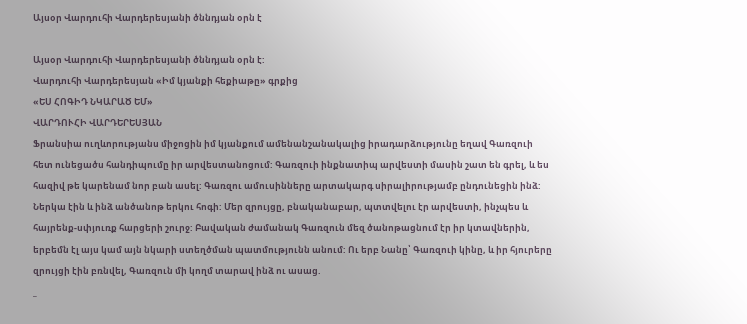Այսօր Վարդուհի Վարդերեսյանի ծննդյան օրն է

Այսօր Վարդուհի Վարդերեսյանի ծննդյան օրն է:
Վարդուհի Վարդերեսյան «Իմ կյանքի հեքիաթը» գրքից
«ԵՍ ՀՈԳԻԴ ՆԿԱՐԱԾ ԵՄ»
ՎԱՐԴՈՒՀԻ ՎԱՐԴԵՐԵՍՅԱՆ
Ֆրանսիա ուղևորությանս միջոցին իմ կյանքում ամենանշանակալից իրադարձությունը եղավ Գառզուի հետ ունեցածս հանդիպումը իր արվեստանոցում: Գառզուի ինքնատիպ արվեստի մասին շատ են գրել, և ես հազիվ թե կարենամ նոր բան ասել: Գառզու ամուսինները արտակարգ սիրալիրությամբ ընդունեցին ինձ: Ներկա էին և ինձ անծանոթ երկու հոգի: Մեր զրույցը, բնականաբար, պտտվելու էր արվեստի, ինչպես և հայրենք-սփյուռք հարցերի շուրջ: Բավական ժամանակ Գառզուն մեզ ծանոթացնում էր իր կտավներին, երբեմն էլ այս կամ այն նկարի ստեղծման պատմությունն անում: Ու երբ Նանը՝ Գառզուի կինը, և իր հյուրերը զրույցի էին բռնվել, Գառզուն մի կողմ տարավ ինձ ու ասաց.
_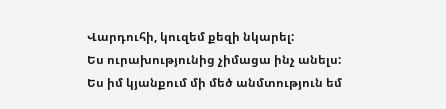Վարդուհի, կուզեմ քեզի նկարել:
Ես ուրախությունից չիմացա ինչ անելս:
Ես իմ կյանքում մի մեծ անմտություն եմ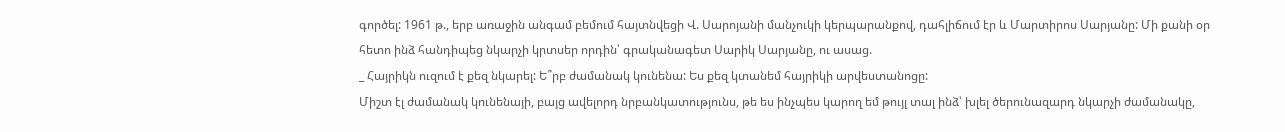գործել: 1961 թ., երբ առաջին անգամ բեմում հայտնվեցի Վ. Սարոյանի մանչուկի կերպարանքով, դահլիճում էր և Մարտիրոս Սարյանը: Մի քանի օր հետո ինձ հանդիպեց նկարչի կրտսեր որդին՝ գրականագետ Սարիկ Սարյանը, ու ասաց.
_ Հայրիկն ուզում է քեզ նկարել: Ե՞րբ ժամանակ կունենա: Ես քեզ կտանեմ հայրիկի արվեստանոցը:
Միշտ էլ ժամանակ կունենայի, բայց ավելորդ նրբանկատությունս, թե ես ինչպես կարող եմ թույլ տալ ինձ՝ խլել ծերունազարդ նկարչի ժամանակը,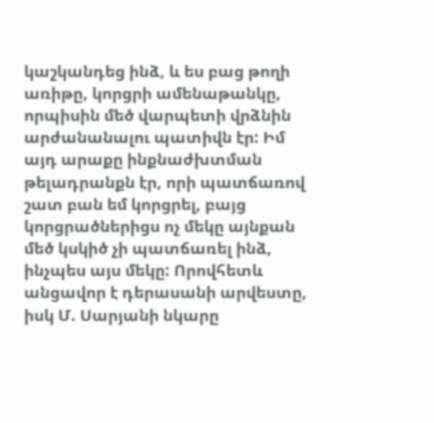կաշկանդեց ինձ, և ես բաց թողի առիթը, կորցրի ամենաթանկը, որպիսին մեծ վարպետի վրձնին արժանանալու պատիվն էր: Իմ այդ արաքը ինքնաժխտման թելադրանքն էր, որի պատճառով շատ բան եմ կորցրել, բայց կորցրածներիցս ոչ մեկը այնքան մեծ կսկիծ չի պատճառել ինձ, ինչպես այս մեկը: Որովհետև անցավոր է դերասանի արվեստը, իսկ Մ. Սարյանի նկարը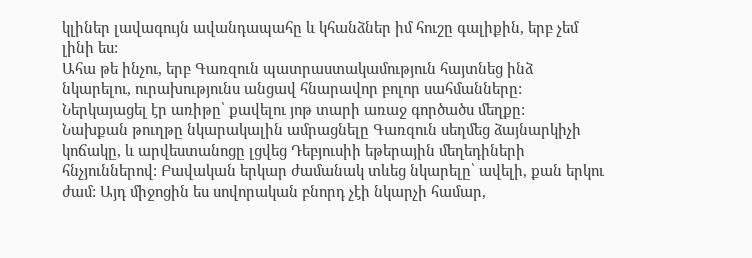կլիներ լավագույն ավանդապահը և կհանձներ իմ հուշը գալիքին, երբ չեմ լինի ես:
Ահա թե ինչու, երբ Գառզուն պատրաստակամություն հայտնեց ինձ նկարելու, ուրախությունս անցավ հնարավոր բոլոր սահմանները: Ներկայացել էր առիթը՝ քավելու յոթ տարի առաջ գործածս մեղքը:
Նախքան թուղթը նկարակալին ամրացնելը Գառզուն սեղմեց ձայնարկիչի կոճակը, և արվեստանոցը լցվեց Դեբյուսիի եթերային մեղեդիների
հնչյուններով: Բավական երկար ժամանակ տևեց նկարելը՝ ավելի, քան երկու ժամ: Այդ միջոցին ես սովորական բնորդ չէի նկարչի համար,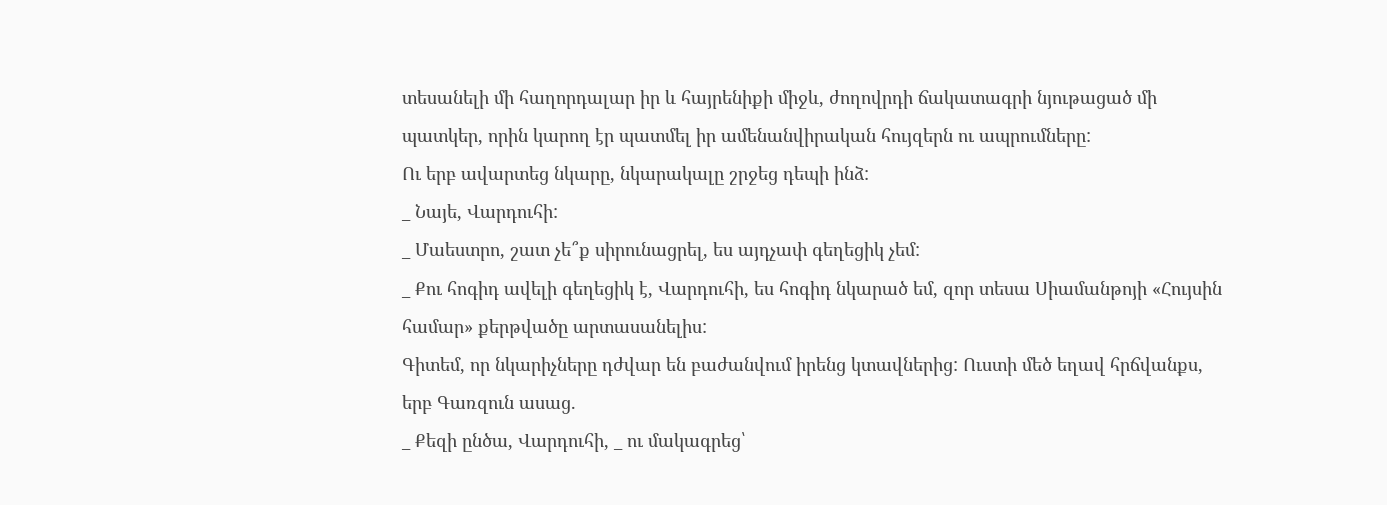տեսանելի մի հաղորդալար իր և հայրենիքի միջև, ժողովրդի ճակատագրի նյութացած մի պատկեր, որին կարող էր պատմել իր ամենանվիրական հույզերն ու ապրումները:
Ու երբ ավարտեց նկարը, նկարակալը շրջեց դեպի ինձ:
_ Նայե, Վարդուհի:
_ Մաեստրո, շատ չե՞ք սիրունացրել, ես այդչափ գեղեցիկ չեմ:
_ Քու հոգիդ ավելի գեղեցիկ է, Վարդուհի, ես հոգիդ նկարած եմ, զոր տեսա Սիամանթոյի «Հույսին համար» քերթվածը արտասանելիս:
Գիտեմ, որ նկարիչները դժվար են բաժանվում իրենց կտավներից: Ուստի մեծ եղավ հրճվանքս, երբ Գառզուն ասաց.
_ Քեզի ընծա, Վարդուհի, _ ու մակագրեց՝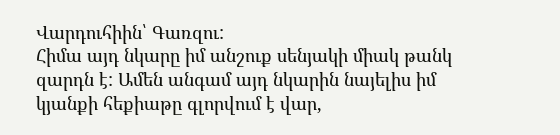Վարդուհիին՝ Գառզու:
Հիմա այդ նկարը իմ անշուք սենյակի միակ թանկ զարդն է: Ամեն անգամ այդ նկարին նայելիս իմ կյանքի հեքիաթը գլորվում է վար,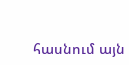հասնում այն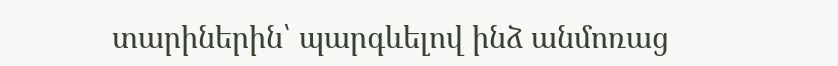տարիներին՝ պարգևելով ինձ անմոռաց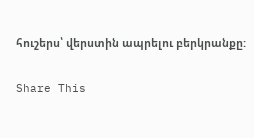հուշերս՝ վերստին ապրելու բերկրանքը:

Share This